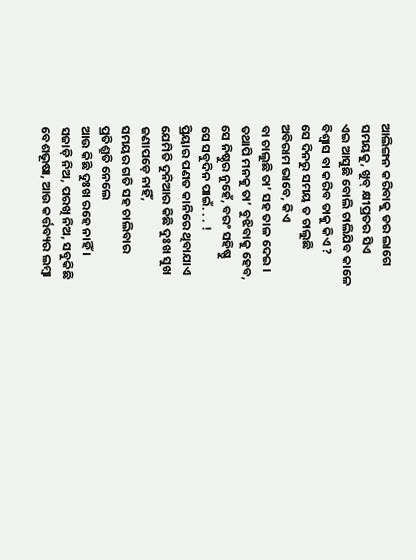ଆଲିଙ୍ଗନ କରିବାକୁ ଡର ଲାଗେ
ସମୟକୁ, ଖୁବ୍ କ୍ଷୀପ୍ରତର ସିଏ
ଏଇ ଆସୁଛି ବୋଲି ଚାଲିଯିବ କାଳେ
ବିଶ୍ୱାସ ବା କରିବ ତାକୁ କିଏ ?
ସେ ଦିନରୁ ସମୟ ତ ଚାଲୁଛି
ଅବିରାମ ଭାବେ, କିଏ
ବା ଚାଲୁଛି ତା’ ସହ ତାଳ ଦେଇ ।
ତଥାପି ମନକୁ ତା’ ବୁଝିବାକୁ ହେବ,
ସେ ନିଷ୍ଠୁର ନୁହେଁ, ବରଂ ସହିଷ୍ଣୁ
ସେ ସବୁଦିନ ପାଇଁ. . . !
ପ୍ରିୟାର ପଣତ କାନିରେ ଥିବାଯାଏ
ଯେମିତି ଦୁନିଆର କିଛି ଦୁଃଖ ସୁଖ
ଜଣାପଡ଼େ ନାହିଁ,
ସମୟର ଗତି ସହ ଚାଲିବାର
ପ୍ରତିଶ୍ରୁତି ନେଲେ
ଆଉ କିଛି ଦୁଃଖ ରହେ ନାହିଁ ।
ସଜାଡ଼ି ନିଅ, ପରଖି ନିଅ, ସବୁକିଛି
ବେଶଭୂଷା, ଆଉ କର୍ତ୍ତବ୍ୟର ଲମ୍ୱା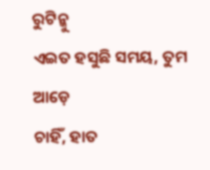ରୁଟିନ୍କୁ
ଏଇତ ହସୁଛି ସମୟ, ତୁମ ଆଡ଼େ
ଚାହିଁ, ହାତ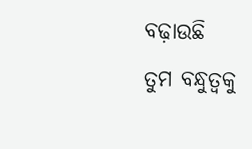ବଢ଼ାଉଛି
ତୁମ ବନ୍ଧୁତ୍ୱକୁ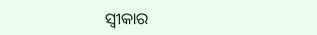ସ୍ୱୀକାର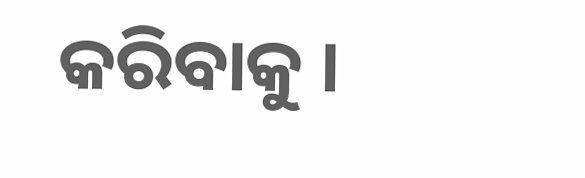କରିବାକୁ ।